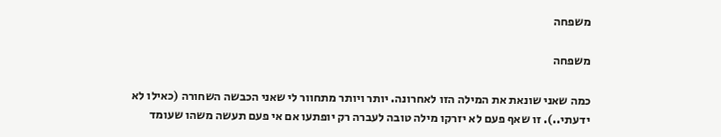משפחה

משפחה

כמה שאני שונאת את המילה הזו לאחרונה. יותר ויותר מתחוור לי שאני הכבשה השחורה (כאילו לא ידעתי..). זו שאף פעם לא יזרקו מילה טובה לעברה רק יופתעו אם אי פעם תעשה משהו שעומד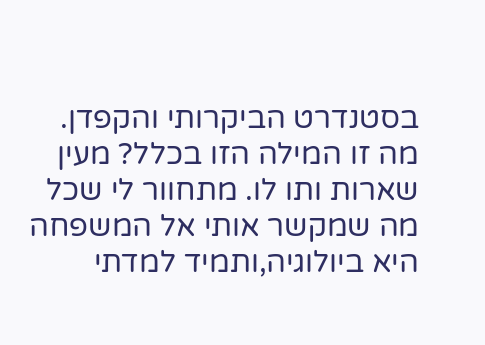בסטנדרט הביקרותי והקפדן. מה זו המילה הזו בכלל? מעין שארות ותו לו. מתחוור לי שכל מה שמקשר אותי אל המשפחה היא ביולוגיה,ותמיד למדתי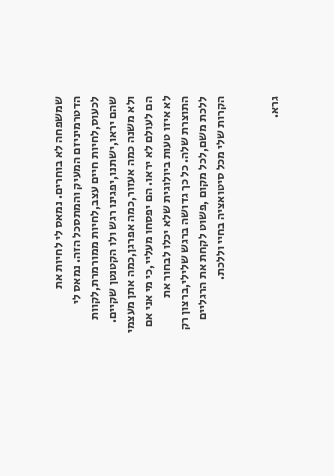שמשפחה לא בוחרים. נמאס לי לחיות את הדטרמיניזם המעיק והמתסכל הזה. נמאס לי לכעוס,לחיות חיים עצב,לחיות ממורמרת,לקוות שהם יראו,ישתנו,יפגינו רגש ולו הקטנטן שקיים. ולא משנה כמה אעזור,כמה אפרגן,כמה אתן מעצמי הם לעולם לא יראו. הם יפסחו מעליי,כי מי אני אם לא איזו טעות ביולוגית שלא יכלו לבחור את התוצרת שלה. כל כך גדושה ברגש שלילי,ברצון רק ללכת משם,לכל מקום ,פשוט לקחת את הרגליים הקרות שלי מכל סיטואציה בחיי וללכת.


גרא.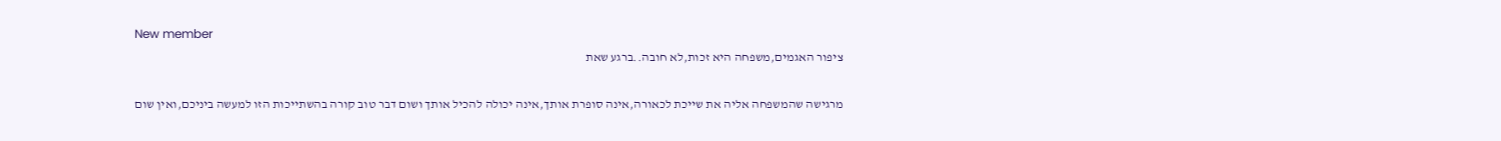New member
ציפור האגמים,משפחה היא זכות,לא חובה..ברגע שאת

מרגישה שהמשפחה אליה את שייכת לכאורה,אינה סופרת אותך,אינה יכולה להכיל אותך ושום דבר טוב קורה בהשתייכות הזו למעשה ביניכם,ואין שום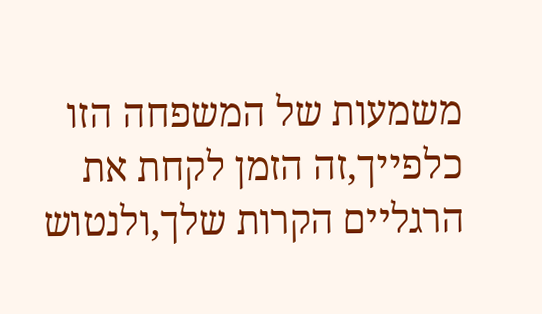משמעות של המשפחה הזו כלפייך,זה הזמן לקחת את הרגליים הקרות שלך,ולנטוש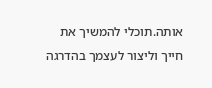אותה.תוכלי להמשיך את חייך וליצור לעצמך בהדרגה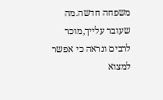משפחה חדשה.מה שעובר עלייך,מוכר לרבים ונראה כי אפשר למצוא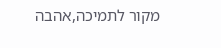מקור לתמיכה,אהבה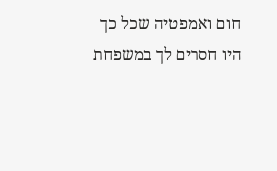חום ואמפטיה שכל כך היו חסרים לך במשפחת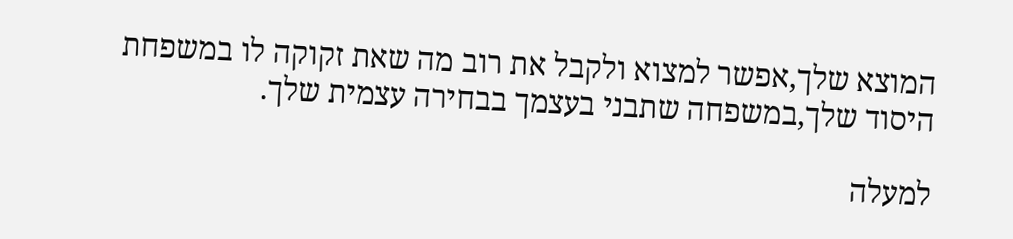המוצא שלך,אפשר למצוא ולקבל את רוב מה שאת זקוקה לו במשפחת היסוד שלך,במשפחה שתבני בעצמך בבחירה עצמית שלך.

למעלה